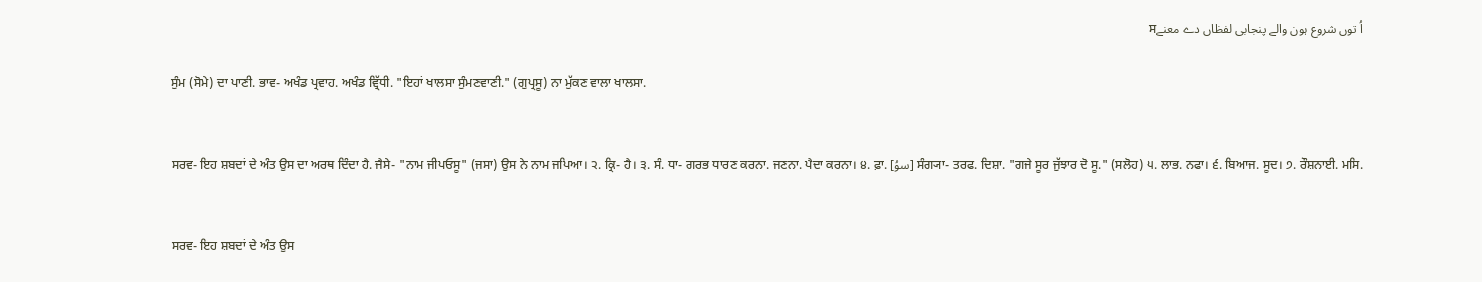اُ توں شروع ہون والے پنجابی لفظاں دے معنےਸ

ਸੁੰਮ (ਸੋਮੇ) ਦਾ ਪਾਣੀ. ਭਾਵ- ਅਖੰਡ ਪ੍ਰਵਾਹ. ਅਖੰਡ ਵ੍ਰਿੱਧੀ. "ਇਹਾਂ ਖਾਲਸਾ ਸੁੰਮਣਵਾਣੀ." (ਗੁਪ੍ਰਸੂ) ਨਾ ਮੁੱਕਣ ਵਾਲਾ ਖਾਲਸਾ.


ਸਰਵ- ਇਹ ਸ਼ਬਦਾਂ ਦੇ ਅੰਤ ਉਸ ਦਾ ਅਰਥ ਦਿੰਦਾ ਹੈ. ਜੈਸੇ- "ਨਾਮ ਜੀਪਓਸੂ" (ਜਸਾ) ਉਸ ਨੇ ਨਾਮ ਜਪਿਆ। ੨. ਕ੍ਰਿ- ਹੈ। ੩. ਸੰ. ਧਾ- ਗਰਭ ਧਾਰਣ ਕਰਨਾ. ਜਣਨਾ. ਪੈਦਾ ਕਰਨਾ। ੪. ਫ਼ਾ. [سوُ] ਸੰਗ੍ਯਾ- ਤਰਫ. ਦਿਸ਼ਾ. "ਗਜੇ ਸੂਰ ਜੁੱਝਾਰ ਦੋ ਸੂ." (ਸਲੋਹ) ੫. ਲਾਭ. ਨਫਾ। ੬. ਬਿਆਜ. ਸੂਦ। ੭. ਰੌਸ਼ਨਾਈ. ਮਸਿ.


ਸਰਵ- ਇਹ ਸ਼ਬਦਾਂ ਦੇ ਅੰਤ ਉਸ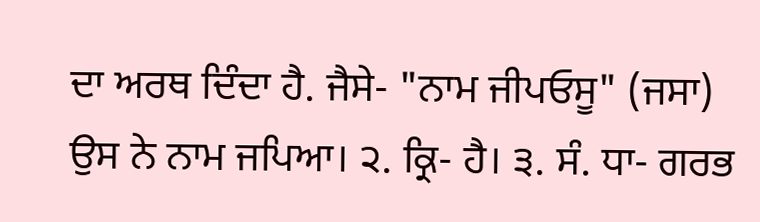ਦਾ ਅਰਥ ਦਿੰਦਾ ਹੈ. ਜੈਸੇ- "ਨਾਮ ਜੀਪਓਸੂ" (ਜਸਾ) ਉਸ ਨੇ ਨਾਮ ਜਪਿਆ। ੨. ਕ੍ਰਿ- ਹੈ। ੩. ਸੰ. ਧਾ- ਗਰਭ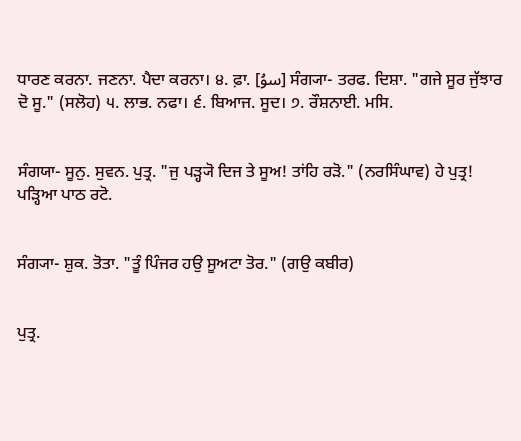ਧਾਰਣ ਕਰਨਾ. ਜਣਨਾ. ਪੈਦਾ ਕਰਨਾ। ੪. ਫ਼ਾ. [سوُ] ਸੰਗ੍ਯਾ- ਤਰਫ. ਦਿਸ਼ਾ. "ਗਜੇ ਸੂਰ ਜੁੱਝਾਰ ਦੋ ਸੂ." (ਸਲੋਹ) ੫. ਲਾਭ. ਨਫਾ। ੬. ਬਿਆਜ. ਸੂਦ। ੭. ਰੌਸ਼ਨਾਈ. ਮਸਿ.


ਸੰਗਯਾ- ਸੂਨੁ. ਸੁਵਨ. ਪੁਤ੍ਰ. "ਜੁ ਪੜ੍ਹ੍ਯੋ ਦਿਜ ਤੇ ਸੂਅ! ਤਾਂਹਿ ਰੜੋ." (ਨਰਸਿੰਘਾਵ) ਹੇ ਪੁਤ੍ਰ! ਪੜ੍ਹਿਆ ਪਾਠ ਰਟੋ.


ਸੰਗ੍ਯਾ- ਸ਼ੁਕ. ਤੋਤਾ. "ਤੂੰ ਪਿੰਜਰ ਹਉ ਸੂਅਟਾ ਤੋਰ." (ਗਉ ਕਬੀਰ)


ਪੁਤ੍ਰ.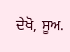ਦੇਖੋ, ਸੂਅ.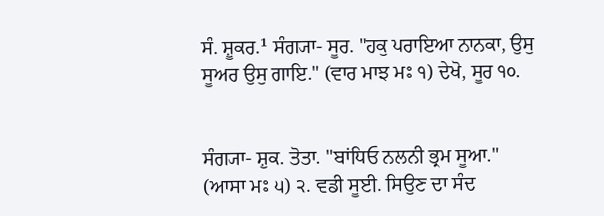ਸੰ. ਸ਼ੂਕਰ.¹ ਸੰਗ੍ਯਾ- ਸੂਰ. "ਹਕੁ ਪਰਾਇਆ ਨਾਨਕਾ, ਉਸੁ ਸੂਅਰ ਉਸੁ ਗਾਇ." (ਵਾਰ ਮਾਝ ਮਃ ੧) ਦੇਖੋ, ਸੂਰ ੧੦.


ਸੰਗ੍ਯਾ- ਸ਼ੁਕ. ਤੋਤਾ. "ਬਾਂਧਿਓ ਨਲਨੀ ਭ੍ਰਮ ਸੂਆ." (ਆਸਾ ਮਃ ੫) ੨. ਵਡੀ ਸੂਈ. ਸਿਉਣ ਦਾ ਸੰਦ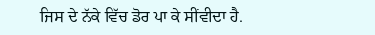ਜਿਸ ਦੇ ਨੱਕੇ ਵਿੱਚ ਡੋਰ ਪਾ ਕੇ ਸੀਂਵੀਦਾ ਹੈ.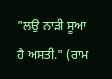"ਲਉ ਨਾੜੀ ਸੂਆ ਹੈ ਅਸਤੀ." (ਰਾਮ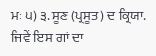ਮਃ ੫) ੩. ਸੂਣ (ਪ੍ਰਸੂਤ) ਦ ਕ੍ਰਿਯਾ. ਜਿਵੇਂ ਇਸ ਗਾਂ ਦਾ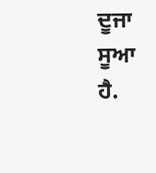ਦੂਜਾ ਸੂਆ ਹੈ.